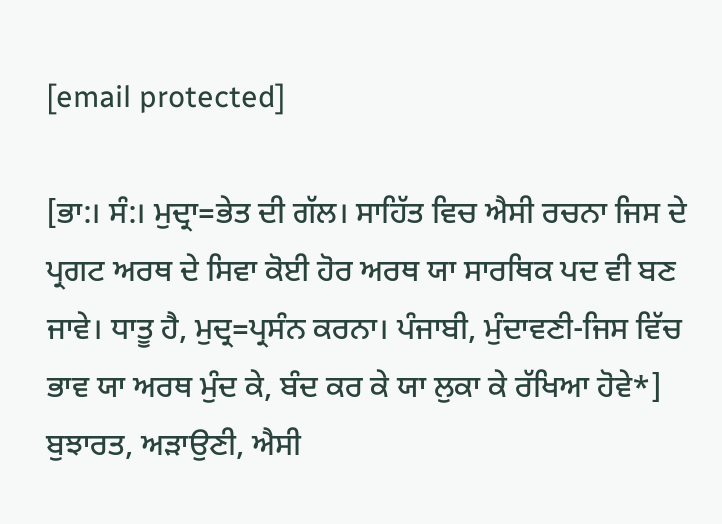[email protected]

[ਭਾ:। ਸੰ:। ਮੁਦ੍ਰਾ=ਭੇਤ ਦੀ ਗੱਲ। ਸਾਹਿੱਤ ਵਿਚ ਐਸੀ ਰਚਨਾ ਜਿਸ ਦੇ ਪ੍ਰਗਟ ਅਰਥ ਦੇ ਸਿਵਾ ਕੋਈ ਹੋਰ ਅਰਥ ਯਾ ਸਾਰਥਿਕ ਪਦ ਵੀ ਬਣ ਜਾਵੇ। ਧਾਤੂ ਹੈ, ਮੁਦ੍ਰ=ਪ੍ਰਸੰਨ ਕਰਨਾ। ਪੰਜਾਬੀ, ਮੁੰਦਾਵਣੀ-ਜਿਸ ਵਿੱਚ ਭਾਵ ਯਾ ਅਰਥ ਮੁੰਦ ਕੇ, ਬੰਦ ਕਰ ਕੇ ਯਾ ਲੁਕਾ ਕੇ ਰੱਖਿਆ ਹੋਵੇ*] ਬੁਝਾਰਤ, ਅੜਾਉਣੀ, ਐਸੀ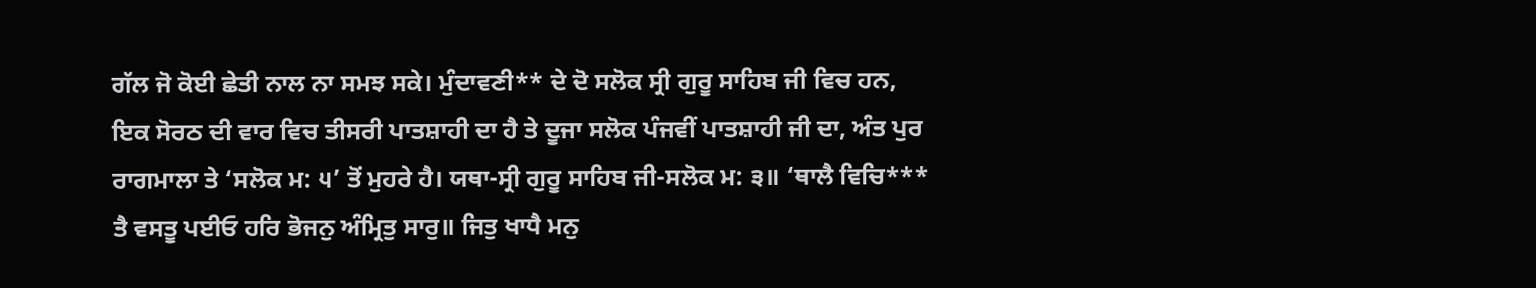ਗੱਲ ਜੋ ਕੋਈ ਛੇਤੀ ਨਾਲ ਨਾ ਸਮਝ ਸਕੇ। ਮੁੰਦਾਵਣੀ** ਦੇ ਦੋ ਸਲੋਕ ਸ੍ਰੀ ਗੁਰੂ ਸਾਹਿਬ ਜੀ ਵਿਚ ਹਨ, ਇਕ ਸੋਰਠ ਦੀ ਵਾਰ ਵਿਚ ਤੀਸਰੀ ਪਾਤਸ਼ਾਹੀ ਦਾ ਹੈ ਤੇ ਦੂਜਾ ਸਲੋਕ ਪੰਜਵੀਂ ਪਾਤਸ਼ਾਹੀ ਜੀ ਦਾ, ਅੰਤ ਪੁਰ ਰਾਗਮਾਲਾ ਤੇ ‘ਸਲੋਕ ਮ: ੫’ ਤੋਂ ਮੁਹਰੇ ਹੈ। ਯਥਾ-ਸ੍ਰੀ ਗੁਰੂ ਸਾਹਿਬ ਜੀ-ਸਲੋਕ ਮ: ੩॥ ‘ਥਾਲੈ ਵਿਚਿ*** ਤੈ ਵਸਤੂ ਪਈਓ ਹਰਿ ਭੋਜਨੁ ਅੰਮ੍ਰਿਤੁ ਸਾਰੁ॥ ਜਿਤੁ ਖਾਧੈ ਮਨੁ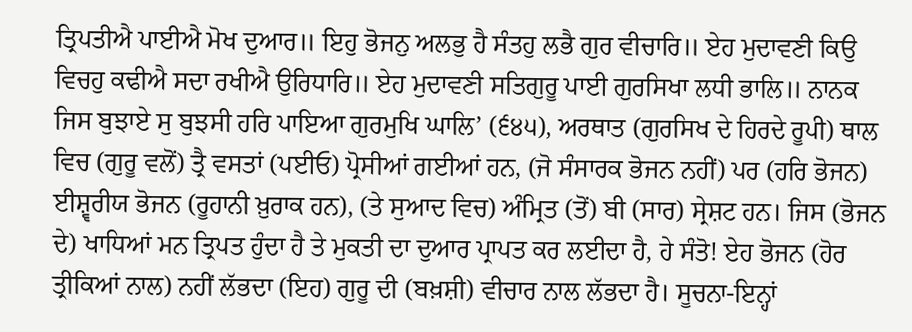ਤ੍ਰਿਪਤੀਐ ਪਾਈਐ ਮੋਖ ਦੁਆਰ॥ ਇਹੁ ਭੋਜਨੁ ਅਲਭੁ ਹੈ ਸੰਤਹੁ ਲਭੈ ਗੁਰ ਵੀਚਾਰਿ॥ ਏਹ ਮੁਦਾਵਣੀ ਕਿਉ ਵਿਚਹੁ ਕਢੀਐ ਸਦਾ ਰਖੀਐ ਉਰਿਧਾਰਿ॥ ਏਹ ਮੁਦਾਵਣੀ ਸਤਿਗੁਰੂ ਪਾਈ ਗੁਰਸਿਖਾ ਲਧੀ ਭਾਲਿ॥ ਨਾਨਕ ਜਿਸ ਬੁਝਾਏ ਸੁ ਬੁਝਸੀ ਹਰਿ ਪਾਇਆ ਗੁਰਮੁਖਿ ਘਾਲਿ’ (੬੪੫), ਅਰਥਾਤ (ਗੁਰਸਿਖ ਦੇ ਹਿਰਦੇ ਰੂਪੀ) ਥਾਲ ਵਿਚ (ਗੁਰੂ ਵਲੋਂ) ਤ੍ਰੈ ਵਸਤਾਂ (ਪਈਓ) ਪ੍ਰੋਸੀਆਂ ਗਈਆਂ ਹਨ, (ਜੋ ਸੰਸਾਰਕ ਭੋਜਨ ਨਹੀਂ) ਪਰ (ਹਰਿ ਭੋਜਨ) ਈਸ਼੍ਵਰੀਯ ਭੋਜਨ (ਰੂਹਾਨੀ ਖ਼ੁਰਾਕ ਹਨ), (ਤੇ ਸੁਆਦ ਵਿਚ) ਅੰਮ੍ਰਿਤ (ਤੋਂ) ਬੀ (ਸਾਰ) ਸ੍ਰੇਸ਼ਟ ਹਨ। ਜਿਸ (ਭੋਜਨ ਦੇ) ਖਾਧਿਆਂ ਮਨ ਤ੍ਰਿਪਤ ਹੁੰਦਾ ਹੈ ਤੇ ਮੁਕਤੀ ਦਾ ਦੁਆਰ ਪ੍ਰਾਪਤ ਕਰ ਲਈਦਾ ਹੈ, ਹੇ ਸੰਤੋ! ਏਹ ਭੋਜਨ (ਹੋਰ ਤ੍ਰੀਕਿਆਂ ਨਾਲ) ਨਹੀਂ ਲੱਭਦਾ (ਇਹ) ਗੁਰੂ ਦੀ (ਬਖ਼ਸ਼ੀ) ਵੀਚਾਰ ਨਾਲ ਲੱਭਦਾ ਹੈ। ਸੂਚਨਾ-ਇਨ੍ਹਾਂ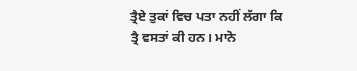ਤ੍ਰੈਏ ਤੁਕਾਂ ਵਿਚ ਪਤਾ ਨਹੀਂ ਲੱਗਾ ਕਿ ਤ੍ਰੈ ਵਸਤਾਂ ਕੀ ਹਨ। ਮਾਨੋ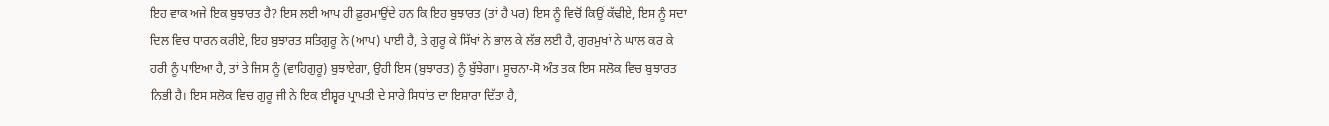ਇਹ ਵਾਕ ਅਜੇ ਇਕ ਬੁਝਾਰਤ ਹੈ? ਇਸ ਲਈ ਆਪ ਹੀ ਫ਼ੁਰਮਾਉਂਦੇ ਹਨ ਕਿ ਇਹ ਬੁਝਾਰਤ (ਤਾਂ ਹੈ ਪਰ) ਇਸ ਨੂੰ ਵਿਚੋਂ ਕਿਉਂ ਕੱਢੀਏ, ਇਸ ਨੂੰ ਸਦਾ ਦਿਲ ਵਿਚ ਧਾਰਨ ਕਰੀਏ, ਇਹ ਬੁਝਾਰਤ ਸਤਿਗੁਰੂ ਨੇ (ਆਪ) ਪਾਈ ਹੈ, ਤੇ ਗੁਰੂ ਕੇ ਸਿੱਖਾਂ ਨੇ ਭਾਲ ਕੇ ਲੱਭ ਲਈ ਹੈ, ਗੁਰਮੁਖਾਂ ਨੇ ਘਾਲ ਕਰ ਕੇ ਹਰੀ ਨੂੰ ਪਾਇਆ ਹੈ, ਤਾਂ ਤੇ ਜਿਸ ਨੂੰ (ਵਾਹਿਗੁਰੂ) ਬੁਝਾਏਗਾ, ਉਹੀ ਇਸ (ਬੁਝਾਰਤ) ਨੂੰ ਬੁੱਝੇਗਾ। ਸੂਚਨਾ-ਸੋ ਅੰਤ ਤਕ ਇਸ ਸਲੋਕ ਵਿਚ ਬੁਝਾਰਤ ਨਿਭੀ ਹੈ। ਇਸ ਸਲੋਕ ਵਿਚ ਗੁਰੂ ਜੀ ਨੇ ਇਕ ਈਸ਼੍ਵਰ ਪ੍ਰਾਪਤੀ ਦੇ ਸਾਰੇ ਸਿਧਾਂਤ ਦਾ ਇਸ਼ਾਰਾ ਦਿੱਤਾ ਹੈ,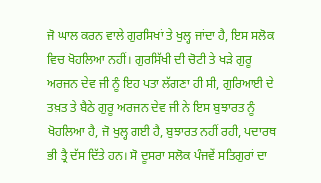ਜੋ ਘਾਲ ਕਰਨ ਵਾਲੇ ਗੁਰਸਿਖਾਂ ਤੇ ਖੁਲ੍ਹ ਜਾਂਦਾ ਹੈ, ਇਸ ਸਲੋਕ ਵਿਚ ਖੋਹਲਿਆ ਨਹੀਂ। ਗੁਰਸਿੱਖੀ ਦੀ ਚੋਟੀ ਤੇ ਖੜੇ ਗੁਰੂ ਅਰਜਨ ਦੇਵ ਜੀ ਨੂੰ ਇਹ ਪਤਾ ਲੱਗਣਾ ਹੀ ਸੀ, ਗੁਰਿਆਈ ਦੇ ਤਖ਼ਤ ਤੇ ਬੈਠੇ ਗੁਰੂ ਅਰਜਨ ਦੇਵ ਜੀ ਨੇ ਇਸ ਬੁਝਾਰਤ ਨੂੰ ਖੋਹਲਿਆ ਹੈ, ਜੋ ਖੁਲ੍ਹ ਗਈ ਹੈ, ਬੁਝਾਰਤ ਨਹੀਂ ਰਹੀ, ਪਦਾਰਥ ਭੀ ਤ੍ਰੈ ਦੱਸ ਦਿੱਤੇ ਹਨ। ਸੋ ਦੂਸਰਾ ਸਲੋਕ ਪੰਜਵੇਂ ਸਤਿਗੁਰਾਂ ਦਾ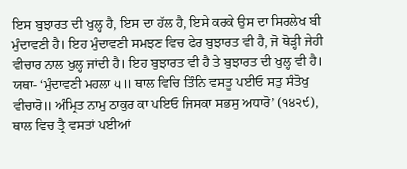ਇਸ ਬੁਝਾਰਤ ਦੀ ਖੁਲ੍ਹ ਹੈ, ਇਸ ਦਾ ਹੱਲ ਹੈ, ਇਸੇ ਕਰਕੇ ਉਸ ਦਾ ਸਿਰਲੇਖ ਬੀ ਮੁੰਦਾਵਣੀ ਹੈ। ਇਹ ਮੁੰਦਾਵਣੀ ਸਮਝਣ ਵਿਚ ਫੇਰ ਬੁਝਾਰਤ ਵੀ ਹੈ, ਜੋ ਥੋੜ੍ਹੀ ਜੇਹੀ ਵੀਚਾਰ ਨਾਲ ਖੁਲ੍ਹ ਜਾਂਦੀ ਹੈ। ਇਹ ਬੁਝਾਰਤ ਵੀ ਹੈ ਤੇ ਬੁਝਾਰਤ ਦੀ ਖੁਲ੍ਹ ਵੀ ਹੈ। ਯਥਾ- ‘ਮੁੰਦਾਵਣੀ ਮਹਲਾ ੫॥ ਥਾਲ ਵਿਚਿ ਤਿੰਨਿ ਵਸਤੂ ਪਈਓ ਸਤੁ ਸੰਤੋਖੁ ਵੀਚਾਰੋ॥ ਅੰਮ੍ਰਿਤ ਨਾਮੁ ਠਾਕੁਰ ਕਾ ਪਇਓ ਜਿਸਕਾ ਸਭਸੁ ਅਧਾਰੋ’ (੧੪੨੯), ਥਾਲ ਵਿਚ ਤ੍ਰੈ ਵਸਤਾਂ ਪਈਆਂ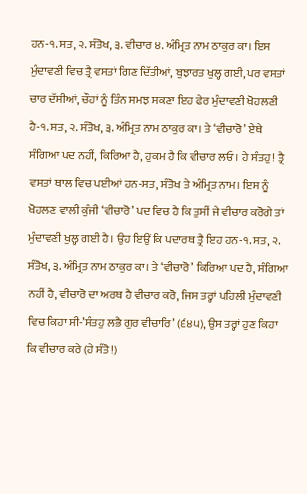ਹਨ-੧. ਸਤ, ੨. ਸੰਤੋਖ, ੩. ਵੀਚਾਰ ੪. ਅੰਮ੍ਰਿਤ ਨਾਮ ਠਾਕੁਰ ਕਾ। ਇਸ ਮੁੰਦਾਵਣੀ ਵਿਚ ਤ੍ਰੈ ਵਸਤਾਂ ਗਿਣ ਦਿੱਤੀਆਂ, ਬੁਝਾਰਤ ਖੁਲ੍ਹ ਗਈ, ਪਰ ਵਸਤਾਂ ਚਾਰ ਦੱਸੀਆਂ, ਚੌਹਾਂ ਨੂੰ ਤਿੰਨ ਸਮਝ ਸਕਣਾ ਇਹ ਫੇਰ ਮੁੰਦਾਵਣੀ ਖੋਹਲਣੀ ਹੈ-੧. ਸਤ, ੨. ਸੰਤੋਖ, ੩. ਅੰਮ੍ਰਿਤ ਨਾਮ ਠਾਕੁਰ ਕਾ। ਤੇ ‘ਵੀਚਾਰੋ’ ਏਥੇ ਸੰਗਿਆ ਪਦ ਨਹੀਂ, ਕਿਰਿਆ ਹੈ, ਹੁਕਮ ਹੈ ਕਿ ਵੀਚਾਰ ਲਓ। ਹੇ ਸੰਤਹੁ! ਤ੍ਰੈ ਵਸਤਾਂ ਥਾਲ ਵਿਚ ਪਈਆਂ ਹਨ-ਸਤ, ਸੰਤੋਖ ਤੇ ਅੰਮ੍ਰਿਤ ਨਾਮ। ਇਸ ਨੂੰ ਖੋਹਲਣ ਵਾਲੀ ਕੁੰਜੀ ‘ਵੀਚਾਰੋ’ ਪਦ ਵਿਚ ਹੈ ਕਿ ਤੁਸੀਂ ਜੇ ਵੀਚਾਰ ਕਰੋਗੇ ਤਾਂ ਮੁੰਦਾਵਣੀ ਖੁਲ੍ਹ ਗਈ ਹੈ। ਉਹ ਇਉਂ ਕਿ ਪਦਾਰਥ ਤ੍ਰੈ ਇਹ ਹਨ-੧. ਸਤ, ੨. ਸੰਤੋਖ, ੩. ਅੰਮ੍ਰਿਤ ਨਾਮ ਠਾਕੁਰ ਕਾ। ਤੇ ‘ਵੀਚਾਰੋ’ ਕਿਰਿਆ ਪਦ ਹੈ, ਸੰਗਿਆ ਨਹੀਂ ਹੈ, ਵੀਚਾਰੋ ਦਾ ਅਰਥ ਹੈ ਵੀਚਾਰ ਕਰੋ, ਜਿਸ ਤਰ੍ਹਾਂ ਪਹਿਲੀ ਮੁੰਦਾਵਣੀ ਵਿਚ ਕਿਹਾ ਸੀ-’ਸੰਤਹੁ ਲਭੈ ਗੁਰ ਵੀਚਾਰਿ’ (੬੪੫), ਉਸ ਤਰ੍ਹਾਂ ਹੁਣ ਕਿਹਾ ਕਿ ਵੀਚਾਰ ਕਰੇ (ਹੇ ਸੰਤੋ!)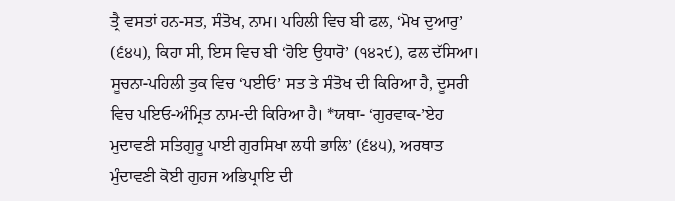ਤ੍ਰੈ ਵਸਤਾਂ ਹਨ-ਸਤ, ਸੰਤੋਖ, ਨਾਮ। ਪਹਿਲੀ ਵਿਚ ਬੀ ਫਲ, ‘ਮੋਖ ਦੁਆਰੁ’ (੬੪੫), ਕਿਹਾ ਸੀ, ਇਸ ਵਿਚ ਬੀ ‘ਹੋਇ ਉਧਾਰੋ’ (੧੪੨੯), ਫਲ ਦੱਸਿਆ। ਸੂਚਨਾ-ਪਹਿਲੀ ਤੁਕ ਵਿਚ ‘ਪਈਓ’ ਸਤ ਤੇ ਸੰਤੋਖ ਦੀ ਕਿਰਿਆ ਹੈ, ਦੂਸਰੀ ਵਿਚ ਪਇਓ-ਅੰਮ੍ਰਿਤ ਨਾਮ-ਦੀ ਕਿਰਿਆ ਹੈ। *ਯਥਾ- ‘ਗੁਰਵਾਕ-’ਏਹ ਮੁਦਾਵਣੀ ਸਤਿਗੁਰੂ ਪਾਈ ਗੁਰਸਿਖਾ ਲਧੀ ਭਾਲਿ’ (੬੪੫), ਅਰਥਾਤ ਮੁੰਦਾਵਣੀ ਕੋਈ ਗੁਹਜ ਅਭਿਪ੍ਰਾਇ ਦੀ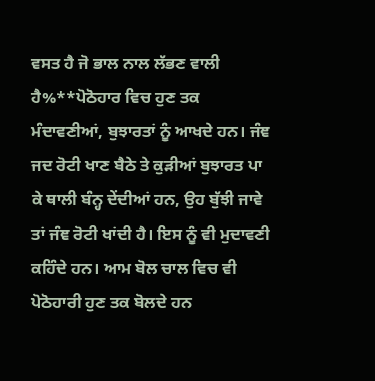ਵਸਤ ਹੈ ਜੋ ਭਾਲ ਨਾਲ ਲੱਭਣ ਵਾਲੀ ਹੈ%**ਪੋਠੋਹਾਰ ਵਿਚ ਹੁਣ ਤਕ ਮੰਦਾਵਣੀਆਂ, ਬੁਝਾਰਤਾਂ ਨੂੰ ਆਖਦੇ ਹਨ। ਜੰਞ ਜਦ ਰੋਟੀ ਖਾਣ ਬੈਠੇ ਤੇ ਕੁੜੀਆਂ ਬੁਝਾਰਤ ਪਾ ਕੇ ਥਾਲੀ ਬੰਨ੍ਹ ਦੇਂਦੀਆਂ ਹਨ, ਉਹ ਬੁੱਝੀ ਜਾਵੇ ਤਾਂ ਜੰਞ ਰੋਟੀ ਖਾਂਦੀ ਹੈ। ਇਸ ਨੂੰ ਵੀ ਮੁਦਾਵਣੀ ਕਹਿੰਦੇ ਹਨ। ਆਮ ਬੋਲ ਚਾਲ ਵਿਚ ਵੀ ਪੋਠੋਹਾਰੀ ਹੁਣ ਤਕ ਬੋਲਦੇ ਹਨ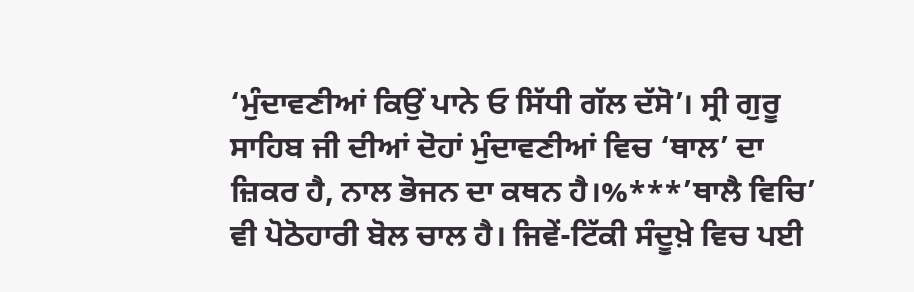‘ਮੁੰਦਾਵਣੀਆਂ ਕਿਉਂ ਪਾਨੇ ਓ ਸਿੱਧੀ ਗੱਲ ਦੱਸੋ’। ਸ੍ਰੀ ਗੁਰੂ ਸਾਹਿਬ ਜੀ ਦੀਆਂ ਦੋਹਾਂ ਮੁੰਦਾਵਣੀਆਂ ਵਿਚ ‘ਥਾਲ’ ਦਾ ਜ਼ਿਕਰ ਹੈ, ਨਾਲ ਭੋਜਨ ਦਾ ਕਥਨ ਹੈ।%***’ਥਾਲੈ ਵਿਚਿ’ ਵੀ ਪੋਠੋਹਾਰੀ ਬੋਲ ਚਾਲ ਹੈ। ਜਿਵੇਂ-ਟਿੱਕੀ ਸੰਦੂਖ਼ੇ ਵਿਚ ਪਈ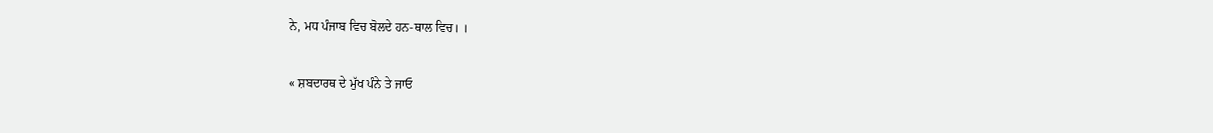ਨੇ, ਮਧ ਪੰਜਾਬ ਵਿਚ ਬੋਲਦੇ ਹਨ-ਥਾਲ ਵਿਚ। ।

« ਸ਼ਬਦਾਰਥ ਦੇ ਮੁੱਖ ਪੰਨੇ ਤੇ ਜਾਓ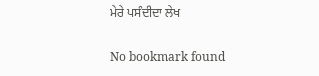ਮੇਰੇ ਪਸੰਦੀਦਾ ਲੇਖ

No bookmark found